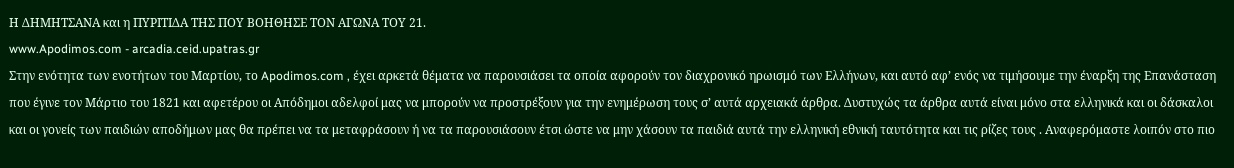Η ΔΗΜΗΤΣΑΝΑ και η ΠΥΡΙΤΙΔΑ ΤΗΣ ΠΟΥ ΒΟΗΘΗΣΕ ΤΟΝ ΑΓΩΝΑ ΤΟΥ 21.
www.Apodimos.com - arcadia.ceid.upatras.gr
Στην ενότητα των ενοτήτων του Μαρτίου, το Apodimos.com , έχει αρκετά θέματα να παρουσιάσει τα οποία αφορούν τον διαχρονικό ηρωισμό των Ελλήνων, και αυτό αφ’ ενός να τιμήσουμε την έναρξη της Επανάσταση που έγινε τον Μάρτιο του 1821 και αφετέρου οι Απόδημοι αδελφοί μας να μπορούν να προστρέξουν για την ενημέρωση τους σ’ αυτά αρχειακά άρθρα. Δυστυχώς τα άρθρα αυτά είναι μόνο στα ελληνικά και οι δάσκαλοι και οι γονείς των παιδιών αποδήμων μας θα πρέπει να τα μεταφράσουν ή να τα παρουσιάσουν έτσι ώστε να μην χάσουν τα παιδιά αυτά την ελληνική εθνική ταυτότητα και τις ρίζες τους . Αναφερόμαστε λοιπόν στο πιο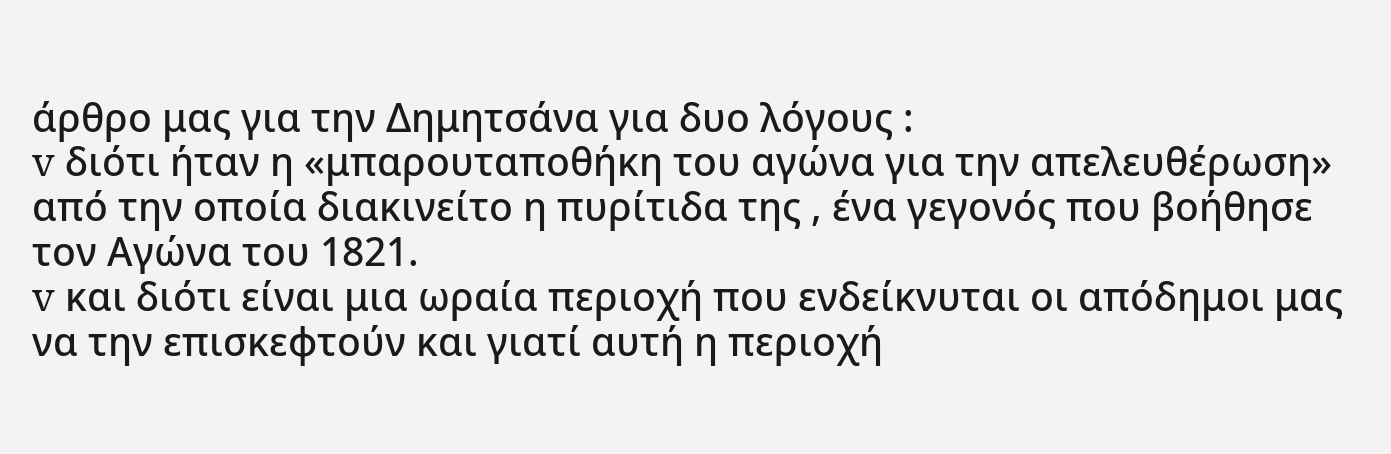άρθρο μας για την Δημητσάνα για δυο λόγους :
v διότι ήταν η «μπαρουταποθήκη του αγώνα για την απελευθέρωση» από την οποία διακινείτο η πυρίτιδα της , ένα γεγονός που βοήθησε τον Αγώνα του 1821.
v και διότι είναι μια ωραία περιοχή που ενδείκνυται οι απόδημοι μας να την επισκεφτούν και γιατί αυτή η περιοχή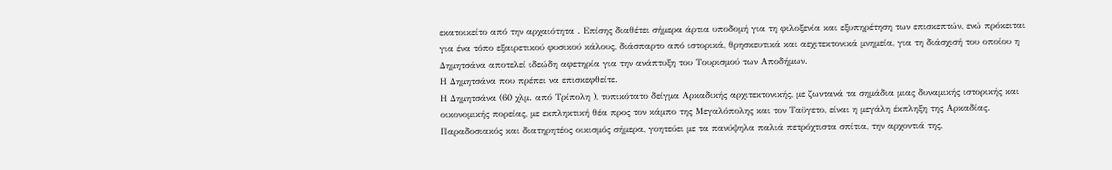εκατοικείτο από την αρχαιότητα . Επίσης διαθέτει σήμερα άρτια υποδομή για τη φιλοξενία και εξυπηρέτηση των επισκεπτών, ενώ πρόκειται για ένα τόπο εξαιρετικού φυσικού κάλους, διάσπαρτο από ιστορικά, θρησκευτικά και αεχιτεκτονικά μνημεία, για τη διάσχισή του οποίου η Δημητσάνα αποτελεί ιδεώδη αφετηρία για την ανάπτυξη του Τουρισμού των Αποδήμων.
Η Δημητσάνα που πρέπει να επισκεφθείτε.
Η Δημητσάνα (60 χλμ. από Τρίπολη ), τυπικότατο δείγμα Αρκαδικής αρχιτεκτονικής, με ζωντανά τα σημάδια μιας δυναμικής ιστορικής και οικονομικής πορείας, με εκπληκτική θέα προς τον κάμπο της Μεγαλόπολης και τον Ταϋγετο, είναι η μεγάλη έκπληξη της Αρκαδίας. Παραδοσιακός και διατηρητέος οικισμός σήμερα, γοητεύει με τα πανύψηλα παλιά πετρόχτιστα σπίτια, την αρχοντιά της,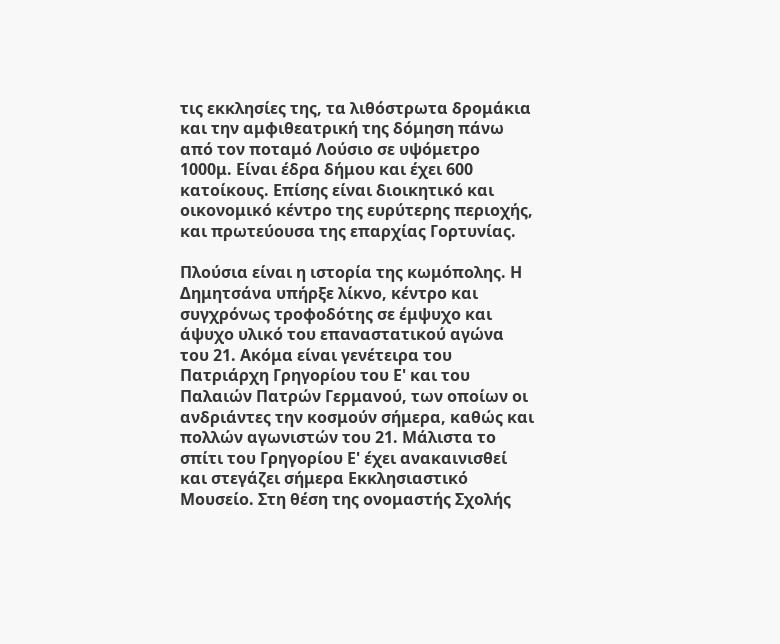τις εκκλησίες της, τα λιθόστρωτα δρομάκια και την αμφιθεατρική της δόμηση πάνω από τον ποταμό Λούσιο σε υψόμετρο 1000μ. Είναι έδρα δήμου και έχει 600 κατοίκους. Επίσης είναι διοικητικό και οικονομικό κέντρο της ευρύτερης περιοχής, και πρωτεύουσα της επαρχίας Γορτυνίας.

Πλούσια είναι η ιστορία της κωμόπολης. Η Δημητσάνα υπήρξε λίκνο, κέντρο και συγχρόνως τροφοδότης σε έμψυχο και άψυχο υλικό του επαναστατικού αγώνα του 21. Ακόμα είναι γενέτειρα του Πατριάρχη Γρηγορίου του Ε' και του Παλαιών Πατρών Γερμανού, των οποίων οι ανδριάντες την κοσμούν σήμερα, καθώς και πολλών αγωνιστών του 21. Μάλιστα το σπίτι του Γρηγορίου Ε' έχει ανακαινισθεί και στεγάζει σήμερα Εκκλησιαστικό Μουσείο. Στη θέση της ονομαστής Σχολής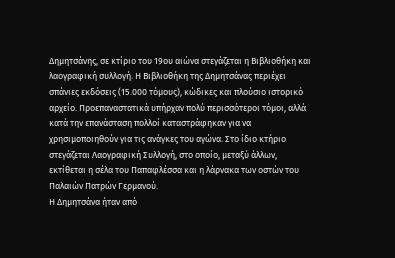Δημητσάνης, σε κτίριο του 19ου αιώνα στεγάζεται η Βιβλιοθήκη και λαογραφική συλλογή. Η Βιβλιοθήκη της Δημητσάνας περιέχει σπάνιες εκδόσεις (15.000 τόμους), κώδικες και πλούσιο ιστορικό αρχείο. Προεπαναστατικά υπήρχαν πολύ περισσότεροι τόμοι, αλλά κατά την επανάσταση πολλοί καταστράφηκαν για να χρησιμοποιηθούν για τις ανάγκες του αγώνα. Στο ίδιο κτήριο στεγάζεται Λαογραφική Συλλογή, στο οποίο, μεταξύ άλλων, εκτίθεται η σέλα του Παπαφλέσσα και η λάρνακα των οστών του Παλαιών Πατρών Γερμανού.
Η Δημητσάνα ήταν από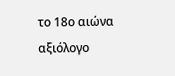το 18ο αιώνα αξιόλογο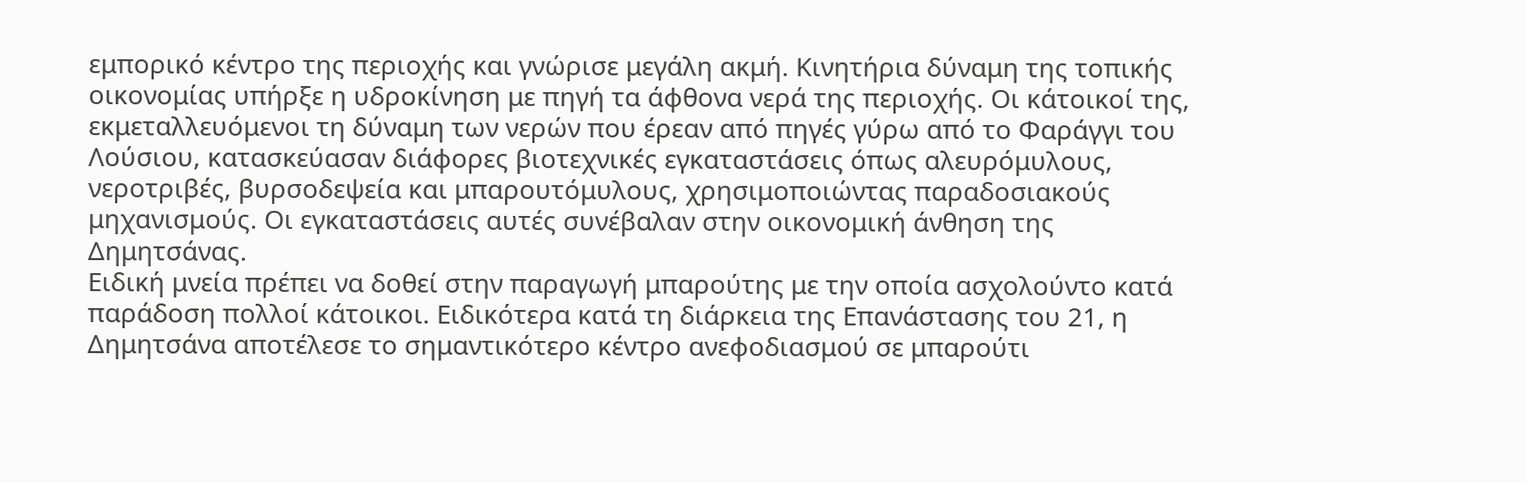εμπορικό κέντρο της περιοχής και γνώρισε μεγάλη ακμή. Κινητήρια δύναμη της τοπικής οικονομίας υπήρξε η υδροκίνηση με πηγή τα άφθονα νερά της περιοχής. Οι κάτοικοί της, εκμεταλλευόμενοι τη δύναμη των νερών που έρεαν από πηγές γύρω από το Φαράγγι του Λούσιου, κατασκεύασαν διάφορες βιοτεχνικές εγκαταστάσεις όπως αλευρόμυλους, νεροτριβές, βυρσοδεψεία και μπαρουτόμυλους, χρησιμοποιώντας παραδοσιακούς μηχανισμούς. Οι εγκαταστάσεις αυτές συνέβαλαν στην οικονομική άνθηση της Δημητσάνας.
Ειδική μνεία πρέπει να δοθεί στην παραγωγή μπαρούτης με την οποία ασχολούντο κατά παράδοση πολλοί κάτοικοι. Ειδικότερα κατά τη διάρκεια της Επανάστασης του 21, η Δημητσάνα αποτέλεσε το σημαντικότερο κέντρο ανεφοδιασμού σε μπαρούτι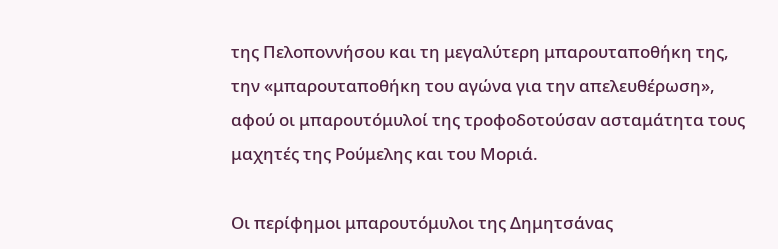της Πελοποννήσου και τη μεγαλύτερη μπαρουταποθήκη της, την «μπαρουταποθήκη του αγώνα για την απελευθέρωση», αφού οι μπαρουτόμυλοί της τροφοδοτούσαν ασταμάτητα τους μαχητές της Ρούμελης και του Μοριά.

Οι περίφημοι μπαρουτόμυλοι της Δημητσάνας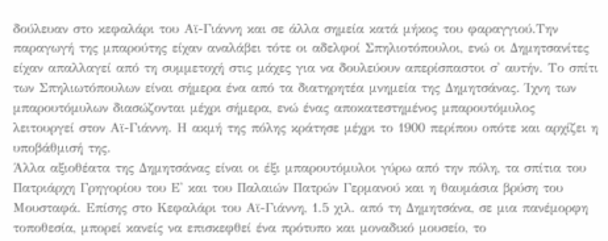δούλευαν στο κεφαλάρι του Αϊ-Γιάννη και σε άλλα σημεία κατά μήκος του φαραγγιού.Την παραγωγή της μπαρούτης είχαν αναλάβει τότε οι αδελφοί Σπηλιοτόπουλοι, ενώ οι Δημητσανίτες είχαν απαλλαγεί από τη συμμετοχή στις μάχες για να δουλεύουν απερίσπαστοι σ' αυτήν. Το σπίτι των Σπηλιωτόπουλων είναι σήμερα ένα από τα διατηρητέα μνημεία της Δημητσάνας. Ίχνη των μπαρουτόμυλων διασώζονται μέχρι σήμερα, ενώ ένας αποκατεστημένος μπαρουτόμυλος λειτουργεί στον Αϊ-Γιάννη. Η ακμή της πόλης κράτησε μέχρι το 1900 περίπου οπότε και αρχίζει η υποβάθμισή της.
Άλλα αξιοθέατα της Δημητσάνας είναι οι έξι μπαρουτόμυλοι γύρω από την πόλη, τα σπίτια του Πατριάρχη Γρηγορίου του Ε' και του Παλαιών Πατρών Γερμανού και η θαυμάσια βρύση του Μουσταφά. Επίσης στο Κεφαλάρι του Αϊ-Γιάννη, 1.5 χιλ. από τη Δημητσάνα, σε μια πανέμορφη τοποθεσία, μπορεί κανείς να επισκεφθεί ένα πρότυπο και μοναδικό μουσείο, το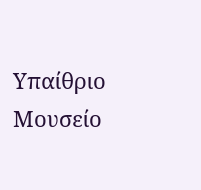Υπαίθριο Μουσείο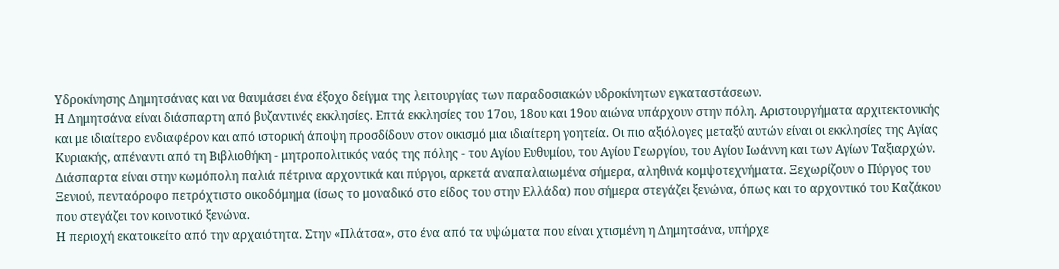Υδροκίνησης Δημητσάνας και να θαυμάσει ένα έξοχο δείγμα της λειτουργίας των παραδοσιακών υδροκίνητων εγκαταστάσεων.
Η Δημητσάνα είναι διάσπαρτη από βυζαντινές εκκλησίες. Επτά εκκλησίες του 17ου, 18ου και 19ου αιώνα υπάρχουν στην πόλη. Αριστουργήματα αρχιτεκτονικής και με ιδιαίτερο ενδιαφέρον και από ιστορική άποψη προσδίδουν στον οικισμό μια ιδιαίτερη γοητεία. Οι πιο αξιόλογες μεταξύ αυτών είναι οι εκκλησίες της Αγίας Κυριακής, απέναντι από τη Βιβλιοθήκη - μητροπολιτικός ναός της πόλης - του Αγίου Ευθυμίου, του Αγίου Γεωργίου, του Αγίου Ιωάννη και των Αγίων Ταξιαρχών. Διάσπαρτα είναι στην κωμόπολη παλιά πέτρινα αρχοντικά και πύργοι, αρκετά αναπαλαιωμένα σήμερα, αληθινά κομψοτεχνήματα. Ξεχωρίζουν ο Πύργος του Ξενιού, πενταόροφο πετρόχτιστο οικοδόμημα (ίσως το μοναδικό στο είδος του στην Ελλάδα) που σήμερα στεγάζει ξενώνα, όπως και το αρχοντικό του Καζάκου που στεγάζει τον κοινοτικό ξενώνα.
Η περιοχή εκατοικείτο από την αρχαιότητα. Στην «Πλάτσα», στο ένα από τα υψώματα που είναι χτισμένη η Δημητσάνα, υπήρχε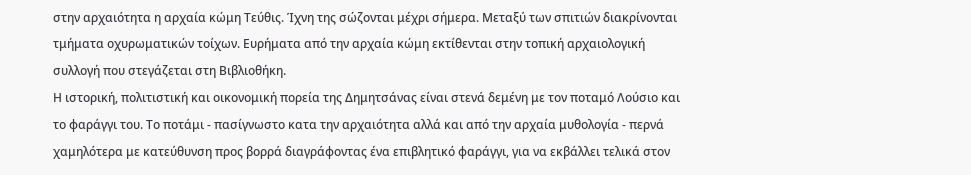στην αρχαιότητα η αρχαία κώμη Τεύθις. Ίχνη της σώζονται μέχρι σήμερα. Μεταξύ των σπιτιών διακρίνονται τμήματα οχυρωματικών τοίχων. Ευρήματα από την αρχαία κώμη εκτίθενται στην τοπική αρχαιολογική συλλογή που στεγάζεται στη Βιβλιοθήκη.
Η ιστορική, πολιτιστική και οικονομική πορεία της Δημητσάνας είναι στενά δεμένη με τον ποταμό Λούσιο και το φαράγγι του. Το ποτάμι - πασίγνωστο κατα την αρχαιότητα αλλά και από την αρχαία μυθολογία - περνά χαμηλότερα με κατεύθυνση προς βορρά διαγράφοντας ένα επιβλητικό φαράγγι, για να εκβάλλει τελικά στον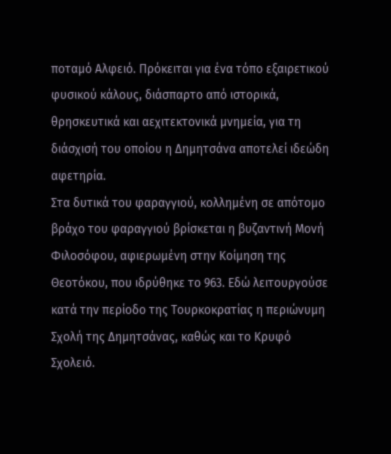ποταμό Αλφειό. Πρόκειται για ένα τόπο εξαιρετικού φυσικού κάλους, διάσπαρτο από ιστορικά, θρησκευτικά και αεχιτεκτονικά μνημεία, για τη διάσχισή του οποίου η Δημητσάνα αποτελεί ιδεώδη αφετηρία.
Στα δυτικά του φαραγγιού, κολλημένη σε απότομο βράχο του φαραγγιού βρίσκεται η βυζαντινή Μονή Φιλοσόφου, αφιερωμένη στην Κοίμηση της Θεοτόκου, που ιδρύθηκε το 963. Εδώ λειτουργούσε κατά την περίοδο της Τουρκοκρατίας η περιώνυμη Σχολή της Δημητσάνας, καθώς και το Κρυφό Σχολειό.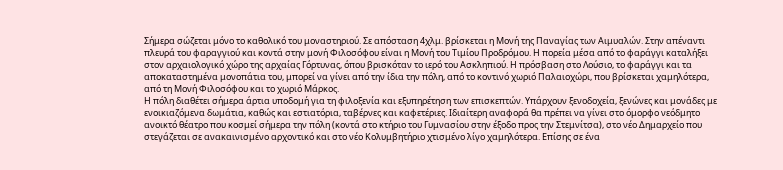Σήμερα σώζεται μόνο το καθολικό του μοναστηριού. Σε απόσταση 4χλμ. βρίσκεται η Μονή της Παναγίας των Αιμυαλών. Στην απέναντι πλευρά του φαραγγιού και κοντά στην μονή Φιλοσόφου είναι η Μονή του Τιμίου Προδρόμου. Η πορεία μέσα από το φαράγγι καταλήξει στον αρχαιολογικό χώρο της αρχαίας Γόρτυνας, όπου βρισκόταν το ιερό του Ασκληπιού. Η πρόσβαση στο Λούσιο, το φαράγγι και τα αποκαταστημένα μονοπάτια του, μπορεί να γίνει από την ίδια την πόλη, από το κοντινό χωριό Παλαιοχώρι, που βρίσκεται χαμηλότερα, από τη Μονή Φιλοσόφου και το χωριό Μάρκος.
Η πόλη διαθέτει σήμερα άρτια υποδομή για τη φιλοξενία και εξυπηρέτηση των επισκεπτών. Υπάρχουν ξενοδοχεία, ξενώνες και μονάδες με ενοικιαζόμενα δωμάτια, καθώς και εστιατόρια, ταβέρνες και καφετέριες. Iδιαίτερη αναφορά θα πρέπει να γίνει στο όμορφο νεόδμητο ανοικτό θέατρο που κοσμεί σήμερα την πόλη (κοντά στο κτήριο του Γυμνασίου στην έξοδο προς την Στεμνίτσα), στο νέο Δημαρχείο που στεγάζεται σε ανακαινισμένο αρχοντικό και στο νέο Κολυμβητήριο χτισμένο λίγο χαμηλότερα. Επίσης σε ένα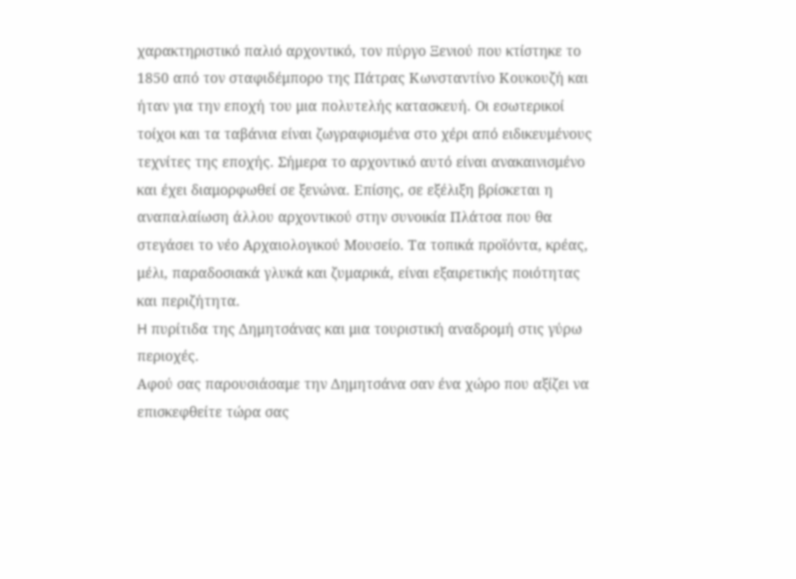χαρακτηριστικό παλιό αρχοντικό, τον πύργο Ξενιού που κτίστηκε το 1850 από τον σταφιδέμπορο της Πάτρας Κωνσταντίνο Κουκουζή και ήταν για την εποχή του μια πολυτελής κατασκευή. Οι εσωτερικοί τοίχοι και τα ταβάνια είναι ζωγραφισμένα στο χέρι από ειδικευμένους τεχνίτες της εποχής. Σήμερα το αρχοντικό αυτό είναι ανακαινισμένο και έχει διαμορφωθεί σε ξενώνα. Επίσης, σε εξέλιξη βρίσκεται η αναπαλαίωση άλλου αρχοντικού στην συνοικία Πλάτσα που θα στεγάσει το νέο Αρχαιολογικού Μουσείο. Τα τοπικά προϊόντα, κρέας, μέλι, παραδοσιακά γλυκά και ζυμαρικά, είναι εξαιρετικής ποιότητας και περιζήτητα.
H πυρίτιδα της Δημητσάνας και μια τουριστική αναδρομή στις γύρω περιοχές.
Αφού σας παρουσιάσαμε την Δημητσάνα σαν ένα χώρο που αξίζει να επισκεφθείτε τώρα σας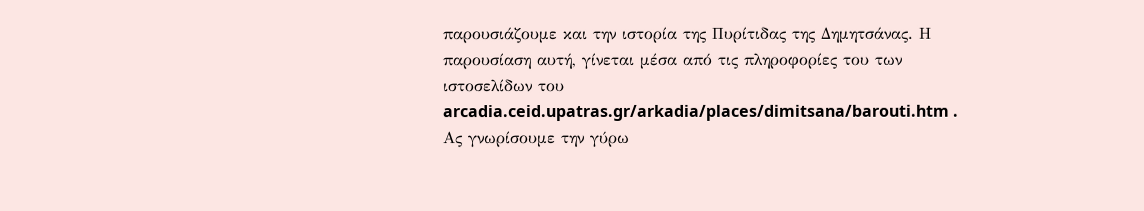παρουσιάζουμε και την ιστορία της Πυρίτιδας της Δημητσάνας. Η παρουσίαση αυτή, γίνεται μέσα από τις πληροφορίες του των ιστοσελίδων του arcadia.ceid.upatras.gr/arkadia/places/dimitsana/barouti.htm .
Ας γνωρίσουμε την γύρω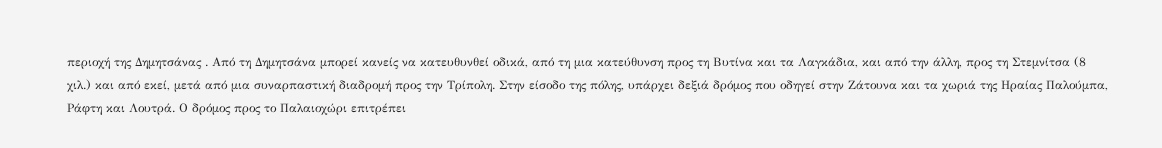περιοχή της Δημητσάνας . Από τη Δημητσάνα μπορεί κανείς να κατευθυνθεί οδικά, από τη μια κατεύθυνση προς τη Βυτίνα και τα Λαγκάδια, και από την άλλη, προς τη Στεμνίτσα (8 χιλ.) και από εκεί, μετά από μια συναρπαστική διαδρομή προς την Τρίπολη. Στην είσοδο της πόλης, υπάρχει δεξιά δρόμος που οδηγεί στην Ζάτουνα και τα χωριά της Ηραίας Παλούμπα, Ράφτη και Λουτρά. Ο δρόμος προς το Παλαιοχώρι επιτρέπει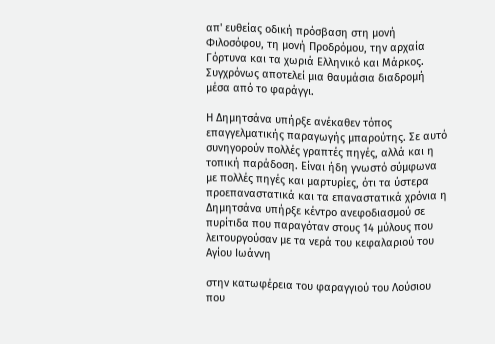απ' ευθείας οδική πρόσβαση στη μονή Φιλοσόφου, τη μονή Προδρόμου, την αρχαία Γόρτυνα και τα χωριά Ελληνικό και Μάρκος. Συγχρόνως αποτελεί μια θαυμάσια διαδρομή μέσα από το φαράγγι.

Η Δημητσάνα υπήρξε ανέκαθεν τόπος επαγγελματικής παραγωγής μπαρούτης. Σε αυτό συνηγορούν πολλές γραπτές πηγές, αλλά και η τοπική παράδοση. Είναι ήδη γνωστό σύμφωνα με πολλές πηγές και μαρτυρίες, ότι τα ύστερα προεπαναστατικά και τα επαναστατικά χρόνια η Δημητσάνα υπήρξε κέντρο ανεφοδιασμού σε πυρίτιδα που παραγόταν στους 14 μύλους που λειτουργούσαν με τα νερά του κεφαλαριού του Αγίου Ιωάννη

στην κατωφέρεια του φαραγγιού του Λούσιου που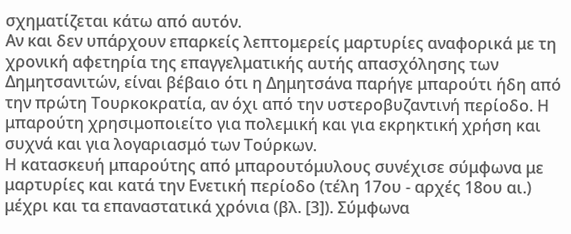σχηματίζεται κάτω από αυτόν.
Αν και δεν υπάρχουν επαρκείς λεπτομερείς μαρτυρίες αναφορικά με τη χρονική αφετηρία της επαγγελματικής αυτής απασχόλησης των Δημητσανιτών, είναι βέβαιο ότι η Δημητσάνα παρήγε μπαρούτι ήδη από την πρώτη Τουρκοκρατία, αν όχι από την υστεροβυζαντινή περίοδο. Η μπαρούτη χρησιμοποιείτο για πολεμική και για εκρηκτική χρήση και συχνά και για λογαριασμό των Τούρκων.
Η κατασκευή μπαρούτης από μπαρουτόμυλους συνέχισε σύμφωνα με μαρτυρίες και κατά την Ενετική περίοδο (τέλη 17ου - αρχές 18ου αι.) μέχρι και τα επαναστατικά χρόνια (βλ. [3]). Σύμφωνα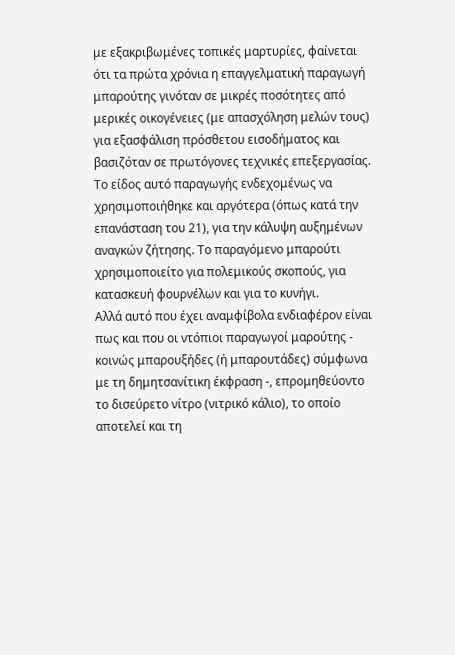με εξακριβωμένες τοπικές μαρτυρίες, φαίνεται ότι τα πρώτα χρόνια η επαγγελματική παραγωγή μπαρούτης γινόταν σε μικρές ποσότητες από μερικές οικογένειες (με απασχόληση μελών τους) για εξασφάλιση πρόσθετου εισοδήματος και βασιζόταν σε πρωτόγονες τεχνικές επεξεργασίας. Το είδος αυτό παραγωγής ενδεχομένως να χρησιμοποιήθηκε και αργότερα (όπως κατά την επανάσταση του 21), για την κάλυψη αυξημένων αναγκών ζήτησης. Το παραγόμενο μπαρούτι χρησιμοποιείτο για πολεμικούς σκοπούς, για κατασκευή φουρνέλων και για το κυνήγι.
Αλλά αυτό που έχει αναμφίβολα ενδιαφέρον είναι πως και που οι ντόπιοι παραγωγοί μαρούτης - κοινώς μπαρουξήδες (ή μπαρουτάδες) σύμφωνα με τη δημητσανίτικη έκφραση -, επρομηθεύοντο το δισεύρετο νίτρο (νιτρικό κάλιο), το οποίο αποτελεί και τη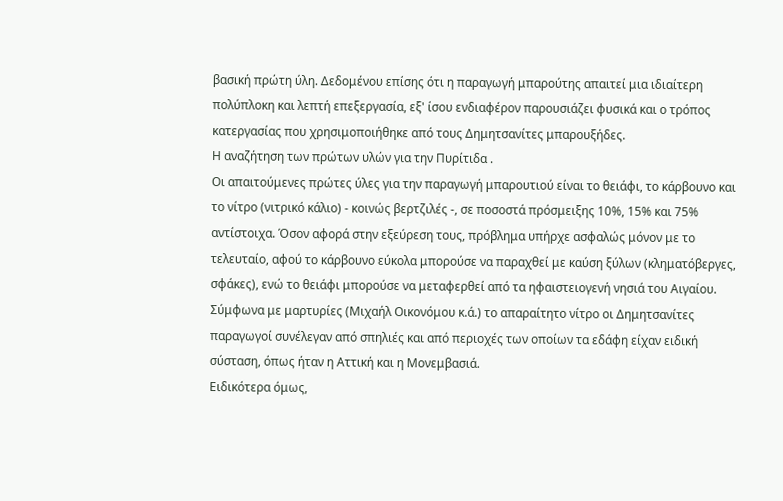βασική πρώτη ύλη. Δεδομένου επίσης ότι η παραγωγή μπαρούτης απαιτεί μια ιδιαίτερη πολύπλοκη και λεπτή επεξεργασία, εξ' ίσου ενδιαφέρον παρουσιάζει φυσικά και ο τρόπος κατεργασίας που χρησιμοποιήθηκε από τους Δημητσανίτες μπαρουξήδες.
Η αναζήτηση των πρώτων υλών για την Πυρίτιδα .
Οι απαιτούμενες πρώτες ύλες για την παραγωγή μπαρουτιού είναι το θειάφι, το κάρβουνο και το νίτρο (νιτρικό κάλιο) - κοινώς βερτζιλές -, σε ποσοστά πρόσμειξης 10%, 15% και 75% αντίστοιχα. Όσον αφορά στην εξεύρεση τους, πρόβλημα υπήρχε ασφαλώς μόνον με το τελευταίο, αφού το κάρβουνο εύκολα μπορούσε να παραχθεί με καύση ξύλων (κληματόβεργες, σφάκες), ενώ το θειάφι μπορούσε να μεταφερθεί από τα ηφαιστειογενή νησιά του Αιγαίου.
Σύμφωνα με μαρτυρίες (Μιχαήλ Οικονόμου κ.ά.) το απαραίτητο νίτρο οι Δημητσανίτες παραγωγοί συνέλεγαν από σπηλιές και από περιοχές των οποίων τα εδάφη είχαν ειδική σύσταση, όπως ήταν η Αττική και η Μονεμβασιά.
Ειδικότερα όμως,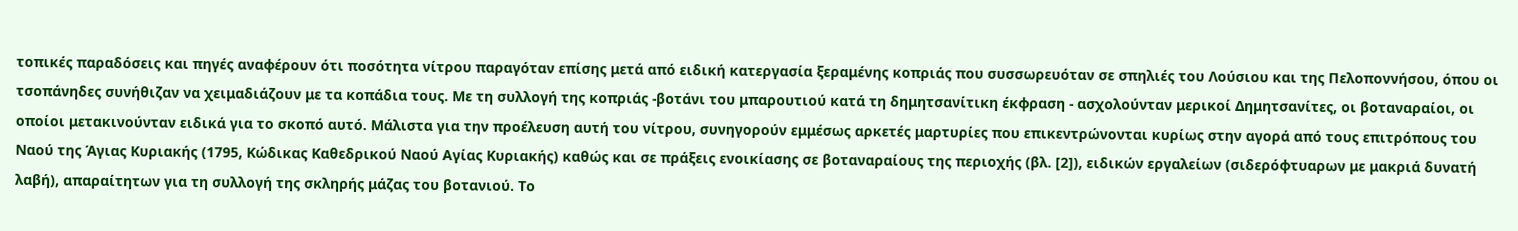τοπικές παραδόσεις και πηγές αναφέρουν ότι ποσότητα νίτρου παραγόταν επίσης μετά από ειδική κατεργασία ξεραμένης κοπριάς που συσσωρευόταν σε σπηλιές του Λούσιου και της Πελοποννήσου, όπου οι τσοπάνηδες συνήθιζαν να χειμαδιάζουν με τα κοπάδια τους. Με τη συλλογή της κοπριάς -βοτάνι του μπαρουτιού κατά τη δημητσανίτικη έκφραση - ασχολούνταν μερικοί Δημητσανίτες, οι βοταναραίοι, οι οποίοι μετακινούνταν ειδικά για το σκοπό αυτό. Μάλιστα για την προέλευση αυτή του νίτρου, συνηγορούν εμμέσως αρκετές μαρτυρίες που επικεντρώνονται κυρίως στην αγορά από τους επιτρόπους του Ναού της Άγιας Κυριακής (1795, Κώδικας Καθεδρικού Ναού Αγίας Κυριακής) καθώς και σε πράξεις ενοικίασης σε βοταναραίους της περιοχής (βλ. [2]), ειδικών εργαλείων (σιδερόφτυαρων με μακριά δυνατή λαβή), απαραίτητων για τη συλλογή της σκληρής μάζας του βοτανιού. Το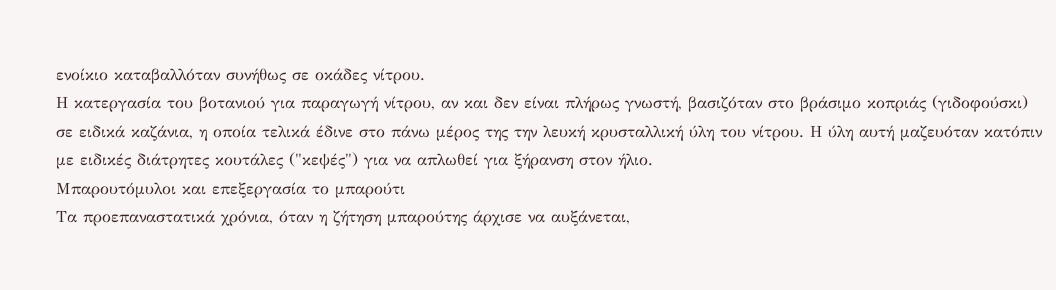ενοίκιο καταβαλλόταν συνήθως σε οκάδες νίτρου.
Η κατεργασία του βοτανιού για παραγωγή νίτρου, αν και δεν είναι πλήρως γνωστή, βασιζόταν στο βράσιμο κοπριάς (γιδοφούσκι) σε ειδικά καζάνια, η οποία τελικά έδινε στο πάνω μέρος της την λευκή κρυσταλλική ύλη του νίτρου. Η ύλη αυτή μαζευόταν κατόπιν με ειδικές διάτρητες κουτάλες ("κεψές") για να απλωθεί για ξήρανση στον ήλιο.
Μπαρουτόμυλοι και επεξεργασία το μπαρούτι
Τα προεπαναστατικά χρόνια, όταν η ζήτηση μπαρούτης άρχισε να αυξάνεται,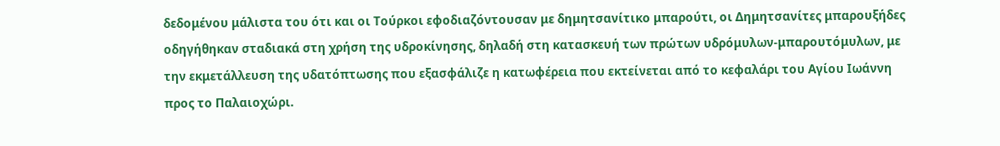δεδομένου μάλιστα του ότι και οι Τούρκοι εφοδιαζόντουσαν με δημητσανίτικο μπαρούτι, οι Δημητσανίτες μπαρουξήδες οδηγήθηκαν σταδιακά στη χρήση της υδροκίνησης, δηλαδή στη κατασκευή των πρώτων υδρόμυλων-μπαρουτόμυλων, με την εκμετάλλευση της υδατόπτωσης που εξασφάλιζε η κατωφέρεια που εκτείνεται από το κεφαλάρι του Αγίου Ιωάννη προς το Παλαιοχώρι.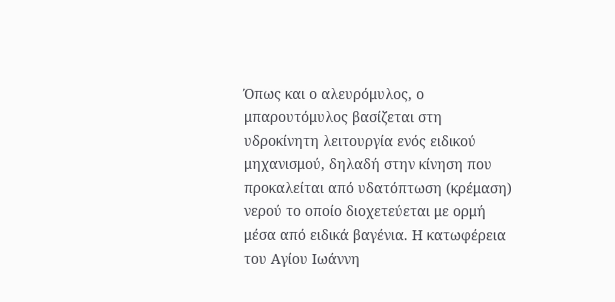Όπως και ο αλευρόμυλος, ο μπαρουτόμυλος βασίζεται στη υδροκίνητη λειτουργία ενός ειδικού μηχανισμού, δηλαδή στην κίνηση που προκαλείται από υδατόπτωση (κρέμαση) νερού το οποίο διοχετεύεται με ορμή μέσα από ειδικά βαγένια. Η κατωφέρεια του Αγίου Ιωάννη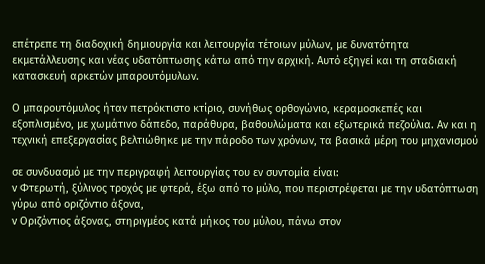επέτρεπε τη διαδοχική δημιουργία και λειτουργία τέτοιων μύλων, με δυνατότητα εκμετάλλευσης και νέας υδατόπτωσης κάτω από την αρχική. Αυτό εξηγεί και τη σταδιακή κατασκευή αρκετών μπαρουτόμυλων.

Ο μπαρουτόμυλος ήταν πετρόκτιστο κτίριο, συνήθως ορθογώνιο, κεραμοσκεπές και εξοπλισμένο, με χωμάτινο δάπεδο, παράθυρα, βαθουλώματα και εξωτερικά πεζούλια. Αν και η τεχνική επεξεργασίας βελτιώθηκε με την πάροδο των χρόνων, τα βασικά μέρη του μηχανισμού

σε συνδυασμό με την περιγραφή λειτουργίας του εν συντομία είναι:
v Φτερωτή, ξύλινος τροχός με φτερά, έξω από το μύλο, που περιστρέφεται με την υδατόπτωση γύρω από οριζόντιο άξονα,
v Οριζόντιος άξονας, στηριγμέος κατά μήκος του μύλου, πάνω στον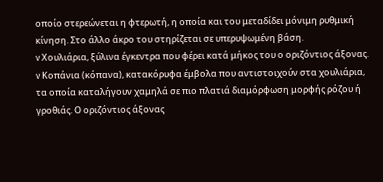οποίο στερεώνεται η φτερωτή, η οποία και του μεταδίδει μόνιμη ρυθμική κίνηση. Στο άλλο άκρο του στηρίζεται σε υπερυψωμένη βάση.
v Χουλιάρια, ξύλινα έγκεντρα που φέρει κατά μήκος του ο οριζόντιος άξονας.
v Κοπάνια (κόπανα), κατακόρυφα έμβολα που αντιστοιχούν στα χουλιάρια, τα οποία καταλήγουν χαμηλά σε πιο πλατιά διαμόρφωση μορφής ρόζου ή γροθιάς. Ο οριζόντιος άξονας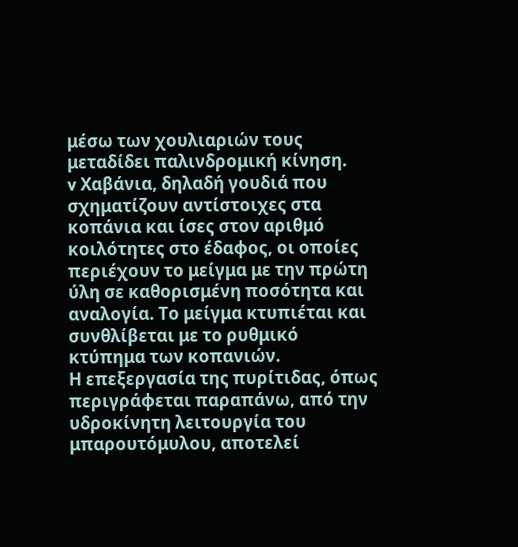μέσω των χουλιαριών τους μεταδίδει παλινδρομική κίνηση.
v Χαβάνια, δηλαδή γουδιά που σχηματίζουν αντίστοιχες στα κοπάνια και ίσες στον αριθμό κοιλότητες στο έδαφος, οι οποίες περιέχουν το μείγμα με την πρώτη ύλη σε καθορισμένη ποσότητα και αναλογία. Το μείγμα κτυπιέται και συνθλίβεται με το ρυθμικό κτύπημα των κοπανιών.
Η επεξεργασία της πυρίτιδας, όπως περιγράφεται παραπάνω, από την υδροκίνητη λειτουργία του μπαρουτόμυλου, αποτελεί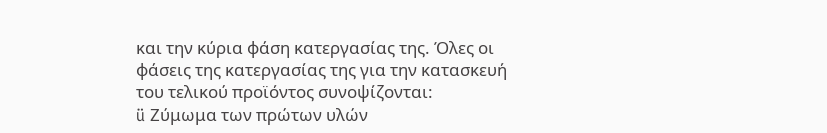και την κύρια φάση κατεργασίας της. Όλες οι φάσεις της κατεργασίας της για την κατασκευή του τελικού προϊόντος συνοψίζονται:
ü Ζύμωμα των πρώτων υλών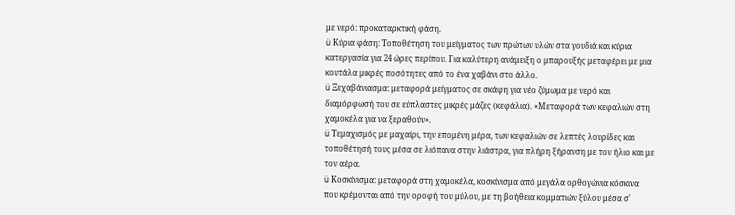με νερό: προκαταρκτική φάση.
ü Κύρια φάση: Τοποθέτηση του μείγματος των πρώτων υλών στα γουδιά και κύρια κατεργασία για 24 ώρες περίπου. Για καλύτερη ανάμειξη ο μπαρουξής μεταφέρει με μια κουτάλα μικρές ποσότητες από το ένα χαβάνι στο άλλο.
ü Ξεχαβάνιασμα: μεταφορά μείγματος σε σκάφη για νέο ζύμωμα με νερό και διαμόρφωσή του σε εύπλαστες μικρές μάζες (κεφάλια). «Μεταφορά των κεφαλιών στη χαμοκέλα για να ξεραθούν».
ü Τεμαχισμός με μαχαίρι, την επομένη μέρα, των κεφαλιών σε λεπτές λουρίδες και τοποθέτησή τους μέσα σε λιόπανα στην λιάστρα, για πλήρη ξήρανση με τον ήλιο και με τον αέρα.
ü Κοσκίνισμα: μεταφορά στη χαμοκέλα, κοσκίνισμα από μεγάλα ορθογώνια κόσκινα που κρέμονται από την οροφή του μύλου, με τη βοήθεια κομματιών ξύλου μέσα σ'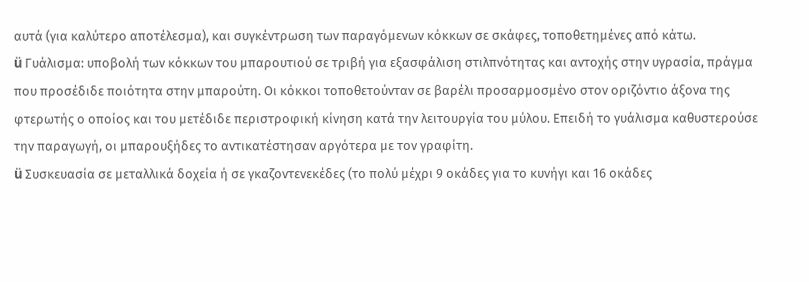αυτά (για καλύτερο αποτέλεσμα), και συγκέντρωση των παραγόμενων κόκκων σε σκάφες, τοποθετημένες από κάτω.
ü Γυάλισμα: υποβολή των κόκκων του μπαρουτιού σε τριβή για εξασφάλιση στιλπνότητας και αντοχής στην υγρασία, πράγμα που προσέδιδε ποιότητα στην μπαρούτη. Οι κόκκοι τοποθετούνταν σε βαρέλι προσαρμοσμένο στον οριζόντιο άξονα της φτερωτής ο οποίος και του μετέδιδε περιστροφική κίνηση κατά την λειτουργία του μύλου. Επειδή το γυάλισμα καθυστερούσε την παραγωγή, οι μπαρουξήδες το αντικατέστησαν αργότερα με τον γραφίτη.
ü Συσκευασία σε μεταλλικά δοχεία ή σε γκαζοντενεκέδες (το πολύ μέχρι 9 οκάδες για το κυνήγι και 16 οκάδες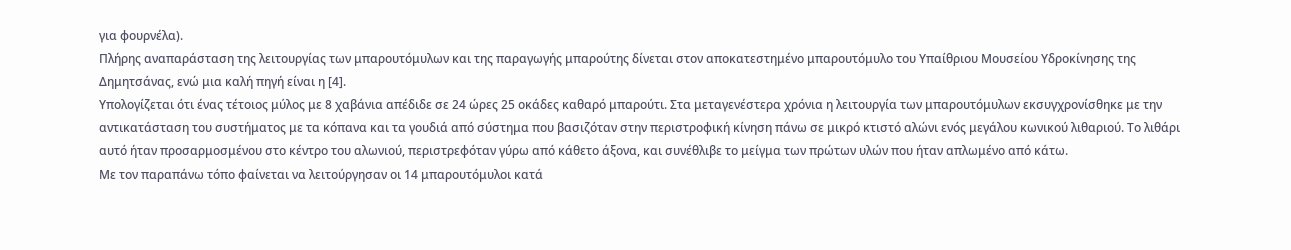για φουρνέλα).
Πλήρης αναπαράσταση της λειτουργίας των μπαρουτόμυλων και της παραγωγής μπαρούτης δίνεται στον αποκατεστημένο μπαρουτόμυλο του Υπαίθριου Μουσείου Υδροκίνησης της Δημητσάνας, ενώ μια καλή πηγή είναι η [4].
Υπολογίζεται ότι ένας τέτοιος μύλος με 8 χαβάνια απέδιδε σε 24 ώρες 25 οκάδες καθαρό μπαρούτι. Στα μεταγενέστερα χρόνια η λειτουργία των μπαρουτόμυλων εκσυγχρονίσθηκε με την αντικατάσταση του συστήματος με τα κόπανα και τα γουδιά από σύστημα που βασιζόταν στην περιστροφική κίνηση πάνω σε μικρό κτιστό αλώνι ενός μεγάλου κωνικού λιθαριού. Το λιθάρι αυτό ήταν προσαρμοσμένου στο κέντρο του αλωνιού, περιστρεφόταν γύρω από κάθετο άξονα, και συνέθλιβε το μείγμα των πρώτων υλών που ήταν απλωμένο από κάτω.
Με τον παραπάνω τόπο φαίνεται να λειτούργησαν οι 14 μπαρουτόμυλοι κατά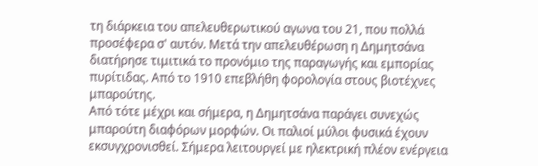τη διάρκεια του απελευθερωτικού αγωνα του 21, που πολλά προσέφερα σ' αυτόν. Μετά την απελευθέρωση η Δημητσάνα διατήρησε τιμιτικά το προνόμιο της παραγωγής και εμπορίας πυρίτιδας. Από το 1910 επεβλήθη φορολογία στους βιοτέχνες μπαρούτης.
Από τότε μέχρι και σήμερα, η Δημητσάνα παράγει συνεχώς μπαρούτη διαφόρων μορφών. Οι παλιοί μύλοι φυσικά έχουν εκσυγχρονισθεί. Σήμερα λειτουργεί με ηλεκτρική πλέον ενέργεια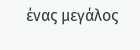ένας μεγάλος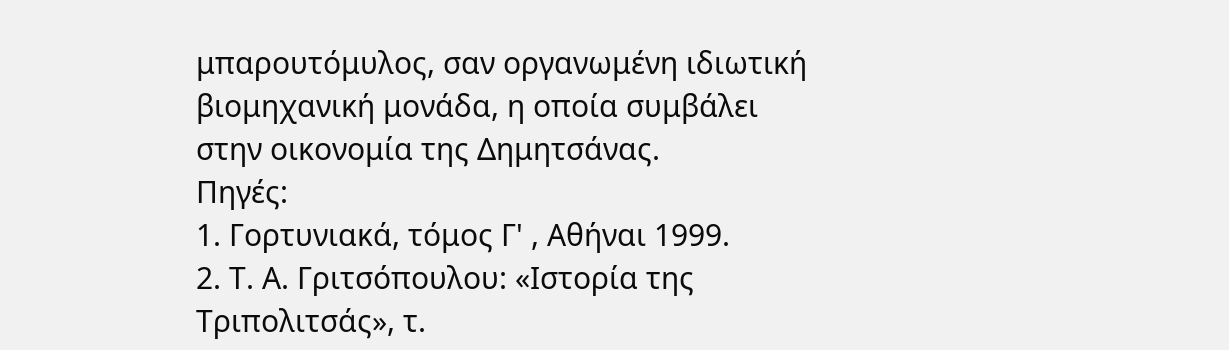μπαρουτόμυλος, σαν οργανωμένη ιδιωτική βιομηχανική μονάδα, η οποία συμβάλει στην οικονομία της Δημητσάνας.
Πηγές:
1. Γορτυνιακά, τόμος Γ' , Αθήναι 1999.
2. Τ. Α. Γριτσόπουλου: «Ιστορία της Τριπολιτσάς», τ.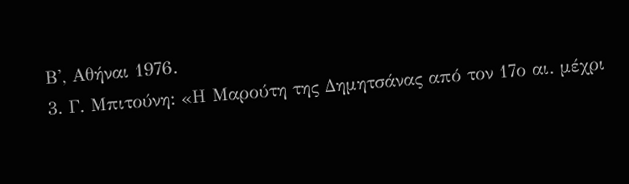Β', Αθήναι 1976.
3. Γ. Μπιτούνη: «Η Μαρούτη της Δημητσάνας από τον 17ο αι. μέχρι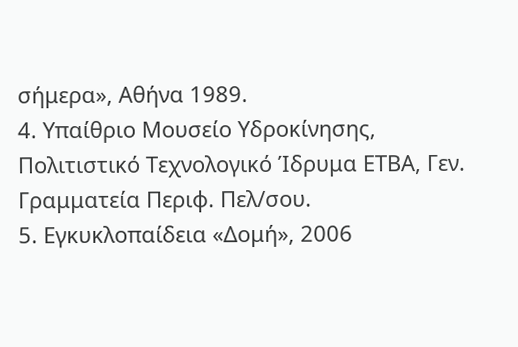σήμερα», Αθήνα 1989.
4. Υπαίθριο Μουσείο Υδροκίνησης, Πολιτιστικό Τεχνολογικό Ίδρυμα ΕΤΒΑ, Γεν. Γραμματεία Περιφ. Πελ/σου.
5. Εγκυκλοπαίδεια «Δομή», 2006